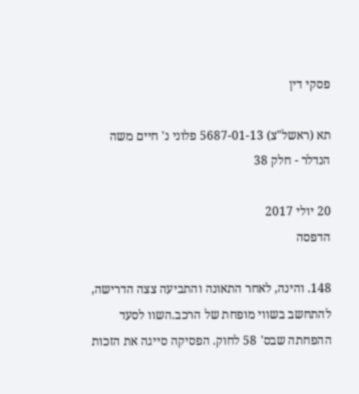פסקי דין

תא (ראשל"צ) 5687-01-13 פלוני נ' חיים משה הנדלר - חלק 38

20 יולי 2017
הדפסה

148. והינה, לאחר התאונה והתביעה צצה הדרישה, להתחשב בשווי מופחת של הרכב.השוו לסעד ההפחתה שבס' 58 לחוק. הפסיקה סייגה את הזכות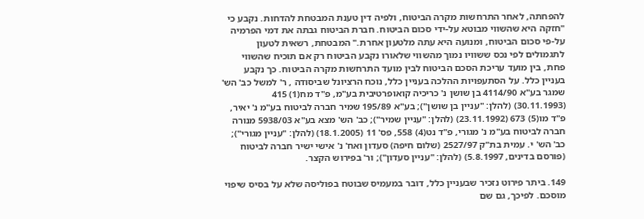להפחתה, לאחר התרחשות מקרה הביטוח, ולפיה דין טענת המבטחת להדחות. נקבע כי "חזקה היא שהשווי מבוטא על-ידי סכום הביטוח. חברת הביטוח גבתה את דמי הפרמיה על-פי סכום הביטוח, ומנועה היא עתה מלטעון אחרת." המבטחת, רשאית לטעון לתגמולים לפי נכס ששוויו נמוך מהשווי שלאורו נקבע הביטוח רק אם תוכיח שהשווי פחת, בין מועד עריכת הסכם הביטוח לבין מועד התרחשות מקרה הביטוח. כך נקבע בעניין כלל. על הסתעפויות ההלכה בעניין כלל, נוכח הרציונל שביסודה , ר' למשל כב' הש' שמגר בע"א 4114/90 בן שושן נ' כריכיה קואופרטיבית בע"מ, פ"ד מח(1) 415 (30.11.1993) (להלן: "עניין בן שושן"); בע"א 195/89 שמיר חברה לביטוח בע"מ נ' יאיר, פ"ד מו(5) 673 (23.11.1992) (להלן: "עניין שמיר"); כב' הש' מצא בע"א 5938/03 מנורה חברה לביטוח בע"מ נ' מגורי, פ"ד נט(4) 558, פס' 11 (18.1.2005) (להלן: "עניין מגורי"); כב' הש' י. עמית בת"ק 2527/97 (שלום חיפה) סעדון ואח' נ' אישי ישיר חברה לביטוח (פורסם בדינים, 5.8.1997) (להלן: "עניין סעדון"); ור' בפירוש הקצר.

149. ביתר פירוט נזכיר שבעניין כלל, דובר במעמיס שבוטח בפוליסה שלא על בסיס שיפוי מוסכם. לפיכך, גם שם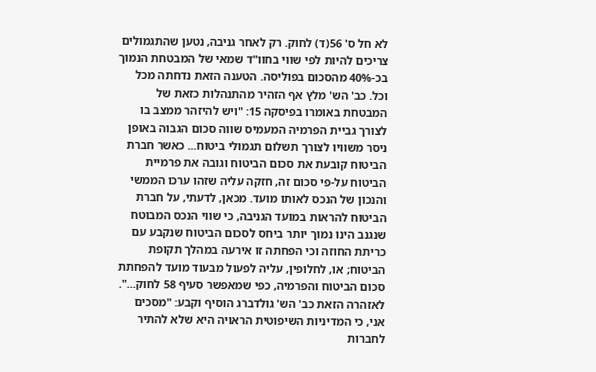לא חל ס' 56(ד) לחוק. רק לאחר גניבה, נטען שהתגמולים צריכים להיות לפי שווי בחוו"ד שמאי של המבטחת הנמוך בכ-40% מהסכום בפוליסה. הטענה הזאת נדחתה מכל וכל. כב' הש' מלץ אף הזהיר מהתנהלות כזאת של המבטחת באומרו בפיסקה 15: "ויש להיזהר ממצב בו לצורך גביית הפרמיה המעמיס שווה סכום הגבוה באופן ניסר משוויו לצורך תשלום תגמולי ביטוח... כאשר חברת הביטוח קובעת את סכום הביטוח וגובה את פרמיית הביטוח על-פי סכום זה, חזקה עליה שזהו ערכו הממשי והנכון של הנכס לאותו מועד. מכאן, לדעתי, על חברת הביטוח להראות במועד הגניבה, כי שווי הנכס המבוטח שנגנב הינו נמוך יותר ביחס לסכום הביטוח שנקבע עם כריתת החוזה וכי הפחתה זו אירעה במהלך תקופת הביטוח; או, לחלופין, עליה לפעול מבעוד מועד להפחתת סכום הביטוח והפרמיה, כפי שמאפשר סעיף 58 לחוק...". לאזהרה הזאת כב' הש' גולדברג הוסיף וקבע: "מסכים אני, כי המדיניות השיפוטית הראויה היא שלא להתיר לחברות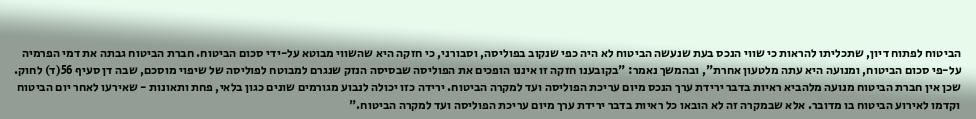הביטוח לפתוח דיון, שתכליתו להראות כי שווי הנכס בעת שנעשה הביטוח לא היה כפי שנקוב בפוליסה, וסבורני, כי חזקה היא שהשווי מבוטא על-ידי סכום הביטוח. חברת הביטוח גבתה את דמי הפרמיה על-פי סכום הביטוח, ומנועה היא עתה מלטעון אחרת", ובהמשך נאמר: "בקובענו חזקה זו איננו הופכים את הפוליסה שבסיסה הנזק שנגרם למבוטח לפוליסה של שיפוי מוסכם, שבה דן סעיף 56(ד) לחוק. שכן אין חברת הביטוח מנועה מלהביא ראיות בדבר ירידת ערך הנכס מיום עריכת הפוליסה ועד למקרה הביטוח. ירידה כזו יכולה לנבוע מגורמים שונים כגון בלאי, פחת ותאונות - שאירעו לאחר יום הביטוח וקדמו לאירוע הביטוח בו מדובר. אלא שבמקרה זה לא הובאו כל ראיות בדבר ירידת ערך מיום עריכת הפוליסה ועד למקרה הביטוח."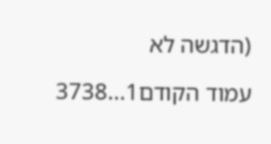(הדגשה לא

עמוד הקודם1...3738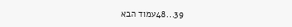39...48עמוד הבא